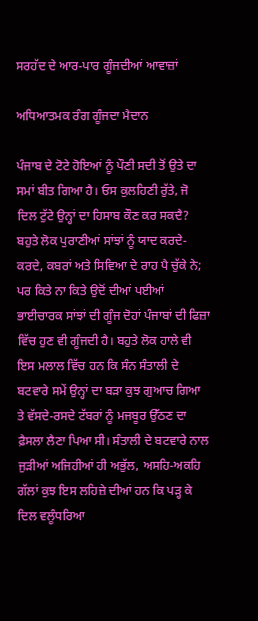ਸਰਹੱਦ ਦੇ ਆਰ-ਪਾਰ ਗੂੰਜਦੀਆਂ ਆਵਾਜ਼ਾਂ

ਅਧਿਆਤਮਕ ਰੰਗ ਗੂੰਜਦਾ ਮੈਦਾਨ

ਪੰਜਾਬ ਦੇ ਟੋਟੇ ਹੋਇਆਂ ਨੂੰ ਪੌਣੀ ਸਦੀ ਤੋਂ ਉਤੇ ਦਾ ਸਮਾਂ ਬੀਤ ਗਿਆ ਹੈ। ਓਸ ਕੁਲਹਿਣੀ ਰੁੱਤੇ, ਜੋ ਦਿਲ ਟੁੱਟੇ ਉਨ੍ਹਾਂ ਦਾ ਹਿਸਾਬ ਕੌਣ ਕਰ ਸਕਦੈ? ਬਹੁਤੇ ਲੋਕ ਪੁਰਾਣੀਆਂ ਸਾਂਝਾਂ ਨੂੰ ਯਾਦ ਕਰਦੇ-ਕਰਦੇ, ਕਬਰਾਂ ਅਤੇ ਸਿਵਿਆ ਦੇ ਰਾਹ ਪੈ ਚੁੱਕੇ ਨੇ; ਪਰ ਕਿਤੇ ਨਾ ਕਿਤੇ ਉਦੋਂ ਦੀਆਂ ਪਈਆਂ ਭਾਈਚਾਰਕ ਸਾਂਝਾਂ ਦੀ ਗੂੰਜ ਦੋਹਾਂ ਪੰਜਾਬਾਂ ਦੀ ਫਿਜ਼ਾ ਵਿੱਚ ਹੁਣ ਵੀ ਗੂੰਜਦੀ ਹੈ। ਬਹੁਤੇ ਲੋਕ ਹਾਲੇ ਵੀ ਇਸ ਮਲਾਲ ਵਿੱਚ ਹਨ ਕਿ ਸੰਨ ਸੰਤਾਲੀ ਦੇ ਬਟਵਾਰੇ ਸਮੇਂ ਉਨ੍ਹਾਂ ਦਾ ਬੜਾ ਕੁਝ ਗੁਆਚ ਗਿਆ ਤੇ ਵੱਸਦੇ-ਰਸਦੇ ਟੱਬਰਾਂ ਨੂੰ ਮਜਬੂਰ ਉੱਠਣ ਦਾ ਫ਼ੈਸਲਾ ਲੈਣਾ ਪਿਆ ਸੀ। ਸੰਤਾਲੀ ਦੇ ਬਟਵਾਰੇ ਨਾਲ ਜੁੜੀਆਂ ਅਜਿਹੀਆਂ ਹੀ ਅਭੁੱਲ, ਅਸਹਿ-ਅਕਹਿ ਗੱਲਾਂ ਕੁਝ ਇਸ ਲਹਿਜ਼ੇ ਦੀਆਂ ਹਨ ਕਿ ਪੜ੍ਹ ਕੇ ਦਿਲ ਵਲੂੰਧਰਿਆ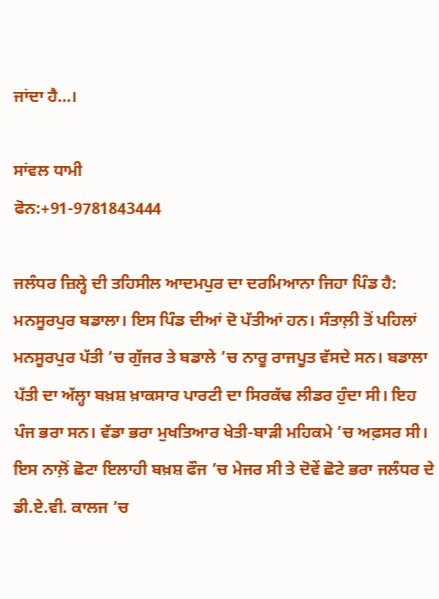ਜਾਂਦਾ ਹੈ…।

ਸਾਂਵਲ ਧਾਮੀ
ਫੋਨ:+91-9781843444

ਜਲੰਧਰ ਜ਼ਿਲ੍ਹੇ ਦੀ ਤਹਿਸੀਲ ਆਦਮਪੁਰ ਦਾ ਦਰਮਿਆਨਾ ਜਿਹਾ ਪਿੰਡ ਹੈ: ਮਨਸੂਰਪੁਰ ਬਡਾਲਾ। ਇਸ ਪਿੰਡ ਦੀਆਂ ਦੋ ਪੱਤੀਆਂ ਹਨ। ਸੰਤਾਲ਼ੀ ਤੋਂ ਪਹਿਲਾਂ ਮਨਸੂਰਪੁਰ ਪੱਤੀ ’ਚ ਗੁੱਜਰ ਤੇ ਬਡਾਲੇ ’ਚ ਨਾਰੂ ਰਾਜਪੂਤ ਵੱਸਦੇ ਸਨ। ਬਡਾਲਾ ਪੱਤੀ ਦਾ ਅੱਲ੍ਹਾ ਬਖ਼ਸ਼ ਖ਼ਾਕਸਾਰ ਪਾਰਟੀ ਦਾ ਸਿਰਕੱਢ ਲੀਡਰ ਹੁੰਦਾ ਸੀ। ਇਹ ਪੰਜ ਭਰਾ ਸਨ। ਵੱਡਾ ਭਰਾ ਮੁਖਤਿਆਰ ਖੇਤੀ-ਬਾੜੀ ਮਹਿਕਮੇ ’ਚ ਅਫ਼ਸਰ ਸੀ। ਇਸ ਨਾਲ਼ੋਂ ਛੋਟਾ ਇਲਾਹੀ ਬਖ਼ਸ਼ ਫੌਜ ’ਚ ਮੇਜਰ ਸੀ ਤੇ ਦੋਵੇਂ ਛੋਟੇ ਭਰਾ ਜਲੰਧਰ ਦੇ ਡੀ.ਏ.ਵੀ. ਕਾਲਜ ’ਚ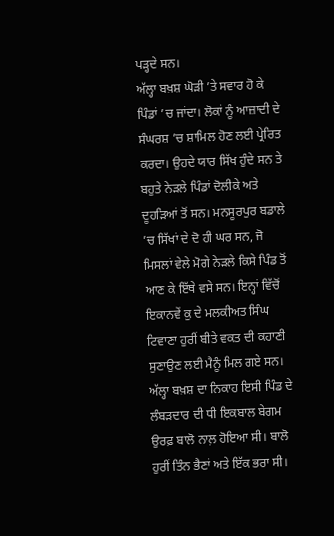ਪੜ੍ਹਦੇ ਸਨ।
ਅੱਲ੍ਹਾ ਬਖ਼ਸ਼ ਘੋੜੀ ’ਤੇ ਸਵਾਰ ਹੋ ਕੇ ਪਿੰਡਾਂ ’ਚ ਜਾਂਦਾ। ਲੋਕਾਂ ਨੂੰ ਆਜ਼ਾਦੀ ਦੇ ਸੰਘਰਸ਼ ’ਚ ਸ਼ਾਮਿਲ ਹੋਣ ਲਈ ਪ੍ਰੇਰਿਤ ਕਰਦਾ। ਉਹਦੇ ਯਾਰ ਸਿੱਖ ਹੁੰਦੇ ਸਨ ਤੇ ਬਹੁਤੇ ਨੇੜਲੇ ਪਿੰਡਾਂ ਦੋਲੀਕੇ ਅਤੇ ਦੂਹੜਿਆਂ ਤੋਂ ਸਨ। ਮਨਸੂਰਪੁਰ ਬਡਾਲੇ ’ਚ ਸਿੱਖਾਂ ਦੇ ਦੋ ਹੀ ਘਰ ਸਨ, ਜੋ ਮਿਸਲਾਂ ਵੇਲੇ ਮੋਗੇ ਨੇੜਲੇ ਕਿਸੇ ਪਿੰਡ ਤੋਂ ਆਣ ਕੇ ਇੱਥੇ ਵਸੇ ਸਨ। ਇਨ੍ਹਾਂ ਵਿੱਚੋਂ ਇਕਾਨਵੇਂ ਕੁ ਦੇ ਮਲਕੀਅਤ ਸਿੰਘ ਟਿਵਾਣਾ ਹੁਰੀਂ ਬੀਤੇ ਵਕਤ ਦੀ ਕਹਾਣੀ ਸੁਣਾਉਣ ਲਈ ਮੈਨੂੰ ਮਿਲ ਗਏ ਸਨ।
ਅੱਲ੍ਹਾ ਬਖ਼ਸ਼ ਦਾ ਨਿਕਾਹ ਇਸੀ ਪਿੰਡ ਦੇ ਲੰਬੜਦਾਰ ਦੀ ਧੀ ਇਕਬਾਲ ਬੇਗਮ ਉਰਫ਼ ਬਾਲੋ ਨਾਲ਼ ਹੋਇਆ ਸੀ। ਬਾਲੋ ਹੁਰੀਂ ਤਿੰਨ ਭੈਣਾਂ ਅਤੇ ਇੱਕ ਭਰਾ ਸੀ।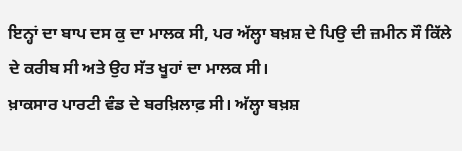ਇਨ੍ਹਾਂ ਦਾ ਬਾਪ ਦਸ ਕੁ ਦਾ ਮਾਲਕ ਸੀ, ਪਰ ਅੱਲ੍ਹਾ ਬਖ਼ਸ਼ ਦੇ ਪਿਉ ਦੀ ਜ਼ਮੀਨ ਸੌ ਕਿੱਲੇ ਦੇ ਕਰੀਬ ਸੀ ਅਤੇ ਉਹ ਸੱਤ ਖੂਹਾਂ ਦਾ ਮਾਲਕ ਸੀ।
ਖ਼ਾਕਸਾਰ ਪਾਰਟੀ ਵੰਡ ਦੇ ਬਰਖ਼ਿਲਾਫ਼ ਸੀ। ਅੱਲ੍ਹਾ ਬਖ਼ਸ਼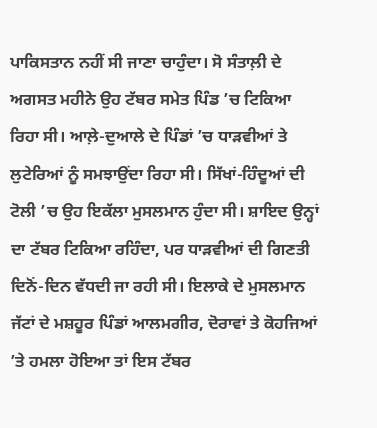ਪਾਕਿਸਤਾਨ ਨਹੀਂ ਸੀ ਜਾਣਾ ਚਾਹੁੰਦਾ। ਸੋ ਸੰਤਾਲ਼ੀ ਦੇ ਅਗਸਤ ਮਹੀਨੇ ਉਹ ਟੱਬਰ ਸਮੇਤ ਪਿੰਡ ’ਚ ਟਿਕਿਆ ਰਿਹਾ ਸੀ। ਆਲ਼ੇ-ਦੁਆਲੇ ਦੇ ਪਿੰਡਾਂ ’ਚ ਧਾੜਵੀਆਂ ਤੇ ਲੁਟੇਰਿਆਂ ਨੂੰ ਸਮਝਾਉਂਦਾ ਰਿਹਾ ਸੀ। ਸਿੱਖਾਂ-ਹਿੰਦੂਆਂ ਦੀ ਟੋਲੀ ’ਚ ਉਹ ਇਕੱਲਾ ਮੁਸਲਮਾਨ ਹੁੰਦਾ ਸੀ। ਸ਼ਾਇਦ ਉਨ੍ਹਾਂ ਦਾ ਟੱਬਰ ਟਿਕਿਆ ਰਹਿੰਦਾ, ਪਰ ਧਾੜਵੀਆਂ ਦੀ ਗਿਣਤੀ ਦਿਨੋਂ-ਦਿਨ ਵੱਧਦੀ ਜਾ ਰਹੀ ਸੀ। ਇਲਾਕੇ ਦੇ ਮੁਸਲਮਾਨ ਜੱਟਾਂ ਦੇ ਮਸ਼ਹੂਰ ਪਿੰਡਾਂ ਆਲਮਗੀਰ, ਦੋਰਾਵਾਂ ਤੇ ਕੋਹਜਿਆਂ ’ਤੇ ਹਮਲਾ ਹੋਇਆ ਤਾਂ ਇਸ ਟੱਬਰ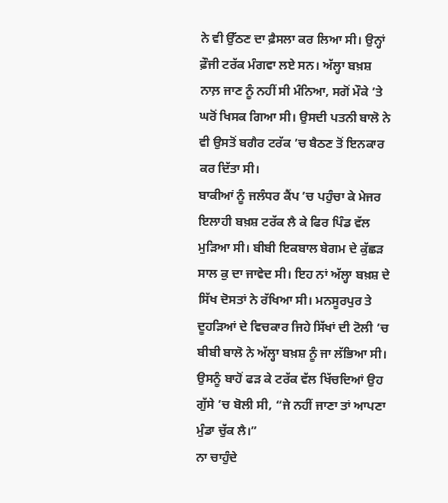ਨੇ ਵੀ ਉੱਠਣ ਦਾ ਫ਼ੈਸਲਾ ਕਰ ਲਿਆ ਸੀ। ਉਨ੍ਹਾਂ ਫ਼ੌਜੀ ਟਰੱਕ ਮੰਗਵਾ ਲਏ ਸਨ। ਅੱਲ੍ਹਾ ਬਖ਼ਸ਼ ਨਾਲ਼ ਜਾਣ ਨੂੰ ਨਹੀਂ ਸੀ ਮੰਨਿਆ, ਸਗੋਂ ਮੌਕੇ ’ਤੇ ਘਰੋਂ ਖਿਸਕ ਗਿਆ ਸੀ। ਉਸਦੀ ਪਤਨੀ ਬਾਲੋ ਨੇ ਵੀ ਉਸਤੋਂ ਬਗੈਰ ਟਰੱਕ ’ਚ ਬੈਠਣ ਤੋਂ ਇਨਕਾਰ ਕਰ ਦਿੱਤਾ ਸੀ।
ਬਾਕੀਆਂ ਨੂੰ ਜਲੰਧਰ ਕੈਂਪ ’ਚ ਪਹੁੰਚਾ ਕੇ ਮੇਜਰ ਇਲਾਹੀ ਬਖ਼ਸ਼ ਟਰੱਕ ਲੈ ਕੇ ਫਿਰ ਪਿੰਡ ਵੱਲ ਮੁੜਿਆ ਸੀ। ਬੀਬੀ ਇਕਬਾਲ ਬੇਗਮ ਦੇ ਕੁੱਛੜ ਸਾਲ ਕੁ ਦਾ ਜਾਵੇਦ ਸੀ। ਇਹ ਨਾਂ ਅੱਲ੍ਹਾ ਬਖ਼ਸ਼ ਦੇ ਸਿੱਖ ਦੋਸਤਾਂ ਨੇ ਰੱਖਿਆ ਸੀ। ਮਨਸੂਰਪੁਰ ਤੇ ਦੂਹੜਿਆਂ ਦੇ ਵਿਚਕਾਰ ਜਿਹੇ ਸਿੱਖਾਂ ਦੀ ਟੋਲੀ ’ਚ ਬੀਬੀ ਬਾਲੋ ਨੇ ਅੱਲ੍ਹਾ ਬਖ਼ਸ਼ ਨੂੰ ਜਾ ਲੱਭਿਆ ਸੀ। ਉਸਨੂੰ ਬਾਹੋਂ ਫੜ ਕੇ ਟਰੱਕ ਵੱਲ ਖਿੱਚਦਿਆਂ ਉਹ ਗੁੱਸੇ ’ਚ ਬੋਲੀ ਸੀ, “ਜੇ ਨਹੀਂ ਜਾਣਾ ਤਾਂ ਆਪਣਾ ਮੁੰਡਾ ਚੁੱਕ ਲੈ।”
ਨਾ ਚਾਹੁੰਦੇ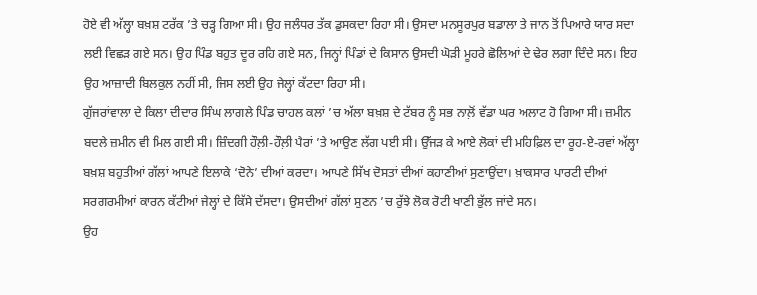ਹੋਏ ਵੀ ਅੱਲ੍ਹਾ ਬਖ਼ਸ਼ ਟਰੱਕ ’ਤੇ ਚੜ੍ਹ ਗਿਆ ਸੀ। ਉਹ ਜਲੰਧਰ ਤੱਕ ਡੁਸਕਦਾ ਰਿਹਾ ਸੀ। ਉਸਦਾ ਮਨਸੂਰਪੁਰ ਬਡਾਲਾ ਤੇ ਜਾਨ ਤੋਂ ਪਿਆਰੇ ਯਾਰ ਸਦਾ ਲਈ ਵਿਛੜ ਗਏ ਸਨ। ਉਹ ਪਿੰਡ ਬਹੁਤ ਦੂਰ ਰਹਿ ਗਏ ਸਨ, ਜਿਨ੍ਹਾਂ ਪਿੰਡਾਂ ਦੇ ਕਿਸਾਨ ਉਸਦੀ ਘੋੜੀ ਮੂਹਰੇ ਛੋਲਿਆਂ ਦੇ ਢੇਰ ਲਗਾ ਦਿੰਦੇ ਸਨ। ਇਹ ਉਹ ਆਜ਼ਾਦੀ ਬਿਲਕੁਲ ਨਹੀਂ ਸੀ, ਜਿਸ ਲਈ ਉਹ ਜੇਲ੍ਹਾਂ ਕੱਟਦਾ ਰਿਹਾ ਸੀ।
ਗੁੱਜਰਾਂਵਾਲਾ ਦੇ ਕਿਲਾ ਦੀਦਾਰ ਸਿੰਘ ਲਾਗਲੇ ਪਿੰਡ ਚਾਹਲ ਕਲਾਂ ’ਚ ਅੱਲਾ ਬਖ਼ਸ਼ ਦੇ ਟੱਬਰ ਨੂੰ ਸਭ ਨਾਲ਼ੋਂ ਵੱਡਾ ਘਰ ਅਲਾਟ ਹੋ ਗਿਆ ਸੀ। ਜ਼ਮੀਨ ਬਦਲੇ ਜ਼ਮੀਨ ਵੀ ਮਿਲ ਗਈ ਸੀ। ਜ਼ਿੰਦਗੀ ਹੌਲ਼ੀ-ਹੌਲ਼ੀ ਪੈਰਾਂ ’ਤੇ ਆਉਣ ਲੱਗ ਪਈ ਸੀ। ਉੱਜੜ ਕੇ ਆਏ ਲੋਕਾਂ ਦੀ ਮਹਿਫ਼ਿਲ ਦਾ ਰੂਹ-ਏ-ਰਵਾਂ ਅੱਲ੍ਹਾ ਬਖ਼ਸ਼ ਬਹੁਤੀਆਂ ਗੱਲਾਂ ਆਪਣੇ ਇਲਾਕੇ ‘ਦੋਨੇ’ ਦੀਆਂ ਕਰਦਾ। ਆਪਣੇ ਸਿੱਖ ਦੋਸਤਾਂ ਦੀਆਂ ਕਹਾਣੀਆਂ ਸੁਣਾਉਂਦਾ। ਖ਼ਾਕਸਾਰ ਪਾਰਟੀ ਦੀਆਂ ਸਰਗਰਮੀਆਂ ਕਾਰਨ ਕੱਟੀਆਂ ਜੇਲ੍ਹਾਂ ਦੇ ਕਿੱਸੇ ਦੱਸਦਾ। ਉਸਦੀਆਂ ਗੱਲਾਂ ਸੁਣਨ ’ਚ ਰੁੱਝੇ ਲੋਕ ਰੋਟੀ ਖਾਣੀ ਭੁੱਲ ਜਾਂਦੇ ਸਨ।
ਉਹ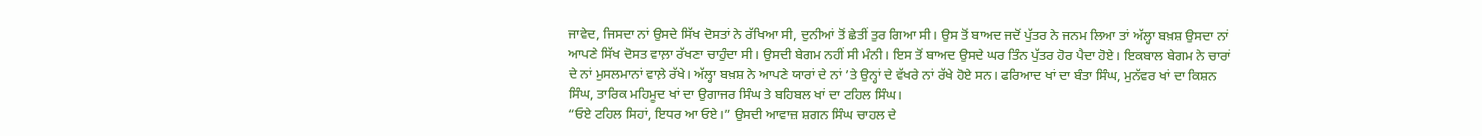ਜਾਵੇਦ, ਜਿਸਦਾ ਨਾਂ ਉਸਦੇ ਸਿੱਖ ਦੋਸਤਾਂ ਨੇ ਰੱਖਿਆ ਸੀ, ਦੁਨੀਆਂ ਤੋਂ ਛੇਤੀਂ ਤੁਰ ਗਿਆ ਸੀ। ਉਸ ਤੋਂ ਬਾਅਦ ਜਦੋਂ ਪੁੱਤਰ ਨੇ ਜਨਮ ਲਿਆ ਤਾਂ ਅੱਲ੍ਹਾ ਬਖ਼ਸ਼ ਉਸਦਾ ਨਾਂ ਆਪਣੇ ਸਿੱਖ ਦੋਸਤ ਵਾਲ਼ਾ ਰੱਖਣਾ ਚਾਹੁੰਦਾ ਸੀ। ਉਸਦੀ ਬੇਗਮ ਨਹੀਂ ਸੀ ਮੰਨੀ। ਇਸ ਤੋਂ ਬਾਅਦ ਉਸਦੇ ਘਰ ਤਿੰਨ ਪੁੱਤਰ ਹੋਰ ਪੈਦਾ ਹੋਏ। ਇਕਬਾਲ ਬੇਗਮ ਨੇ ਚਾਰਾਂ ਦੇ ਨਾਂ ਮੁਸਲਮਾਨਾਂ ਵਾਲ਼ੇ ਰੱਖੇ। ਅੱਲ੍ਹਾ ਬਖ਼ਸ਼ ਨੇ ਆਪਣੇ ਯਾਰਾਂ ਦੇ ਨਾਂ ’ਤੇ ਉਨ੍ਹਾਂ ਦੇ ਵੱਖਰੇ ਨਾਂ ਰੱਖੇ ਹੋਏ ਸਨ। ਫਰਿਆਦ ਖਾਂ ਦਾ ਬੰਤਾ ਸਿੰਘ, ਮੁਨੱਵਰ ਖਾਂ ਦਾ ਕਿਸ਼ਨ ਸਿੰਘ, ਤਾਰਿਕ ਮਹਿਮੂਦ ਖਾਂ ਦਾ ਉਗਾਜਰ ਸਿੰਘ ਤੇ ਬਹਿਬਲ ਖਾਂ ਦਾ ਟਹਿਲ ਸਿੰਘ।
“ਓਏ ਟਹਿਲ ਸਿਹਾਂ, ਇਧਰ ਆ ਓਏ।” ਉਸਦੀ ਆਵਾਜ਼ ਸ਼ਗਨ ਸਿੰਘ ਚਾਹਲ ਦੇ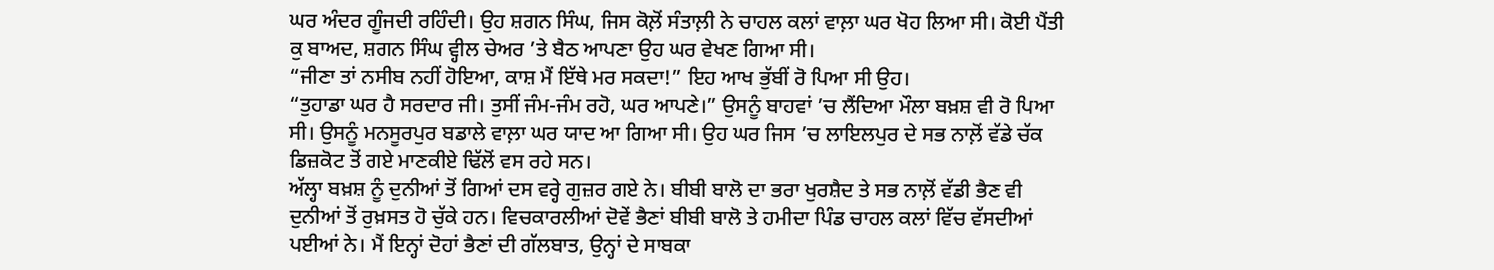ਘਰ ਅੰਦਰ ਗੂੰਜਦੀ ਰਹਿੰਦੀ। ਉਹ ਸ਼ਗਨ ਸਿੰਘ, ਜਿਸ ਕੋਲ਼ੋਂ ਸੰਤਾਲ਼ੀ ਨੇ ਚਾਹਲ ਕਲਾਂ ਵਾਲ਼ਾ ਘਰ ਖੋਹ ਲਿਆ ਸੀ। ਕੋਈ ਪੈਂਤੀ ਕੁ ਬਾਅਦ, ਸ਼ਗਨ ਸਿੰਘ ਵ੍ਹੀਲ ਚੇਅਰ ’ਤੇ ਬੈਠ ਆਪਣਾ ਉਹ ਘਰ ਵੇਖਣ ਗਿਆ ਸੀ।
“ਜੀਣਾ ਤਾਂ ਨਸੀਬ ਨਹੀਂ ਹੋਇਆ, ਕਾਸ਼ ਮੈਂ ਇੱਥੇ ਮਰ ਸਕਦਾ!” ਇਹ ਆਖ ਭੁੱਬੀਂ ਰੋ ਪਿਆ ਸੀ ਉਹ।
“ਤੁਹਾਡਾ ਘਰ ਹੈ ਸਰਦਾਰ ਜੀ। ਤੁਸੀਂ ਜੰਮ-ਜੰਮ ਰਹੋ, ਘਰ ਆਪਣੇ।” ਉਸਨੂੰ ਬਾਹਵਾਂ ’ਚ ਲੈਂਦਿਆ ਮੌਲਾ ਬਖ਼ਸ਼ ਵੀ ਰੋ ਪਿਆ ਸੀ। ਉਸਨੂੰ ਮਨਸੂਰਪੁਰ ਬਡਾਲੇ ਵਾਲ਼ਾ ਘਰ ਯਾਦ ਆ ਗਿਆ ਸੀ। ਉਹ ਘਰ ਜਿਸ ’ਚ ਲਾਇਲਪੁਰ ਦੇ ਸਭ ਨਾਲ਼ੋਂ ਵੱਡੇ ਚੱਕ ਡਿਜ਼ਕੋਟ ਤੋਂ ਗਏ ਮਾਣਕੀਏ ਢਿੱਲੋਂ ਵਸ ਰਹੇ ਸਨ।
ਅੱਲ੍ਹਾ ਬਖ਼ਸ਼ ਨੂੰ ਦੁਨੀਆਂ ਤੋਂ ਗਿਆਂ ਦਸ ਵਰ੍ਹੇ ਗੁਜ਼ਰ ਗਏ ਨੇ। ਬੀਬੀ ਬਾਲੋ ਦਾ ਭਰਾ ਖੁਰਸ਼ੈਦ ਤੇ ਸਭ ਨਾਲ਼ੋਂ ਵੱਡੀ ਭੈਣ ਵੀ ਦੁਨੀਆਂ ਤੋਂ ਰੁਖ਼ਸਤ ਹੋ ਚੁੱਕੇ ਹਨ। ਵਿਚਕਾਰਲੀਆਂ ਦੋਵੇਂ ਭੈਣਾਂ ਬੀਬੀ ਬਾਲੋ ਤੇ ਹਮੀਦਾ ਪਿੰਡ ਚਾਹਲ ਕਲਾਂ ਵਿੱਚ ਵੱਸਦੀਆਂ ਪਈਆਂ ਨੇ। ਮੈਂ ਇਨ੍ਹਾਂ ਦੋਹਾਂ ਭੈਣਾਂ ਦੀ ਗੱਲਬਾਤ, ਉਨ੍ਹਾਂ ਦੇ ਸਾਬਕਾ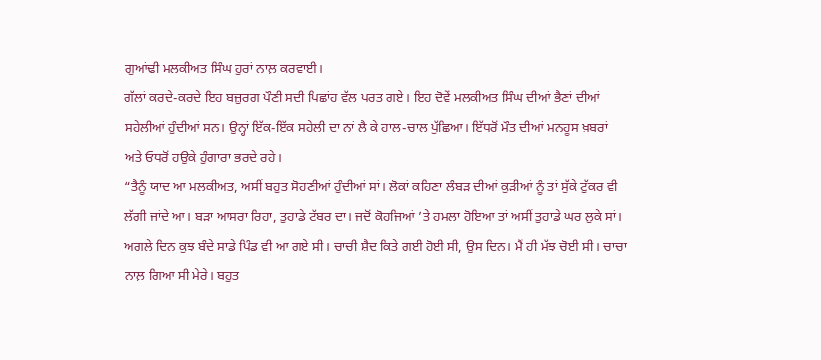ਗੁਆਂਢੀ ਮਲਕੀਅਤ ਸਿੰਘ ਹੁਰਾਂ ਨਾਲ਼ ਕਰਵਾਈ।
ਗੱਲਾਂ ਕਰਦੇ-ਕਰਦੇ ਇਹ ਬਜ਼ੁਰਗ ਪੌਣੀ ਸਦੀ ਪਿਛਾਂਹ ਵੱਲ ਪਰਤ ਗਏ। ਇਹ ਦੋਵੇਂ ਮਲਕੀਅਤ ਸਿੰਘ ਦੀਆਂ ਭੈਣਾਂ ਦੀਆਂ ਸਹੇਲੀਆਂ ਹੁੰਦੀਆਂ ਸਨ। ਉਨ੍ਹਾਂ ਇੱਕ-ਇੱਕ ਸਹੇਲੀ ਦਾ ਨਾਂ ਲੈ ਕੇ ਹਾਲ-ਚਾਲ ਪੁੱਛਿਆ। ਇੱਧਰੋਂ ਮੌਤ ਦੀਆਂ ਮਨਹੂਸ ਖ਼ਬਰਾਂ ਅਤੇ ਓਧਰੋਂ ਹਉਕੇ ਹੁੰਗਾਰਾ ਭਰਦੇ ਰਹੇ।
“ਤੈਨੂੰ ਯਾਦ ਆ ਮਲਕੀਅਤ, ਅਸੀਂ ਬਹੁਤ ਸੋਹਣੀਆਂ ਹੁੰਦੀਆਂ ਸਾਂ। ਲੋਕਾਂ ਕਹਿਣਾ ਲੰਬੜ ਦੀਆਂ ਕੁੜੀਆਂ ਨੂੰ ਤਾਂ ਸੁੱਕੇ ਟੁੱਕਰ ਵੀ ਲੱਗੀ ਜਾਂਦੇ ਆ। ਬੜਾ ਆਸਰਾ ਰਿਹਾ, ਤੁਹਾਡੇ ਟੱਬਰ ਦਾ। ਜਦੋਂ ਕੋਹਜਿਆਂ ’ਤੇ ਹਮਲਾ ਹੋਇਆ ਤਾਂ ਅਸੀਂ ਤੁਹਾਡੇ ਘਰ ਲੁਕੇ ਸਾਂ। ਅਗਲੇ ਦਿਨ ਕੁਝ ਬੰਦੇ ਸਾਡੇ ਪਿੰਡ ਵੀ ਆ ਗਏ ਸੀ। ਚਾਚੀ ਸ਼ੈਦ ਕਿਤੇ ਗਈ ਹੋਈ ਸੀ, ਉਸ ਦਿਨ। ਮੈਂ ਹੀ ਮੱਝ ਚੋਈ ਸੀ। ਚਾਚਾ ਨਾਲ਼ ਗਿਆ ਸੀ ਮੇਰੇ। ਬਹੁਤ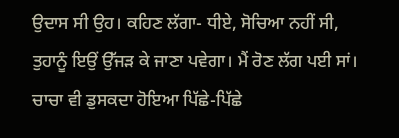ਉਦਾਸ ਸੀ ਉਹ। ਕਹਿਣ ਲੱਗਾ- ਧੀਏ, ਸੋਚਿਆ ਨਹੀਂ ਸੀ, ਤੁਹਾਨੂੰ ਇਉਂ ਉੱਜੜ ਕੇ ਜਾਣਾ ਪਵੇਗਾ। ਮੈਂ ਰੋਣ ਲੱਗ ਪਈ ਸਾਂ। ਚਾਚਾ ਵੀ ਡੁਸਕਦਾ ਹੋਇਆ ਪਿੱਛੇ-ਪਿੱਛੇ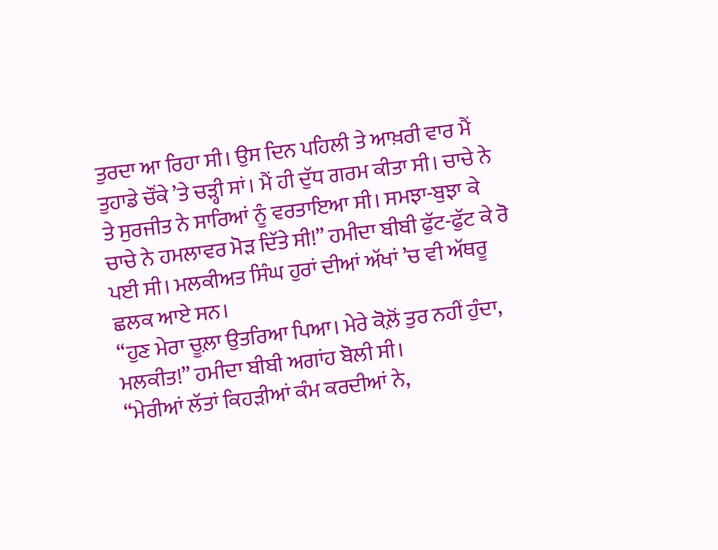ਤੁਰਦਾ ਆ ਰਿਹਾ ਸੀ। ਉਸ ਦਿਨ ਪਹਿਲੀ ਤੇ ਆਖ਼ਰੀ ਵਾਰ ਮੈਂ ਤੁਹਾਡੇ ਚੌਂਕੇ ’ਤੇ ਚੜ੍ਹੀ ਸਾਂ। ਮੈਂ ਹੀ ਦੁੱਧ ਗਰਮ ਕੀਤਾ ਸੀ। ਚਾਚੇ ਨੇ ਤੇ ਸੁਰਜੀਤ ਨੇ ਸਾਰਿਆਂ ਨੂੰ ਵਰਤਾਇਆ ਸੀ। ਸਮਝਾ-ਬੁਝਾ ਕੇ ਚਾਚੇ ਨੇ ਹਮਲਾਵਰ ਮੋੜ ਦਿੱਤੇ ਸੀ!” ਹਮੀਦਾ ਬੀਬੀ ਫੁੱਟ-ਫੁੱਟ ਕੇ ਰੋ ਪਈ ਸੀ। ਮਲਕੀਅਤ ਸਿੰਘ ਹੁਰਾਂ ਦੀਆਂ ਅੱਖਾਂ ’ਚ ਵੀ ਅੱਥਰੂ ਛਲਕ ਆਏ ਸਨ।
“ਹੁਣ ਮੇਰਾ ਚੂਲ਼ਾ ਉਤਰਿਆ ਪਿਆ। ਮੇਰੇ ਕੋਲ਼ੋਂ ਤੁਰ ਨਹੀਂ ਹੁੰਦਾ, ਮਲਕੀਤ!” ਹਮੀਦਾ ਬੀਬੀ ਅਗਾਂਹ ਬੋਲੀ ਸੀ।
“ਮੇਰੀਆਂ ਲੱਤਾਂ ਕਿਹੜੀਆਂ ਕੰਮ ਕਰਦੀਆਂ ਨੇ,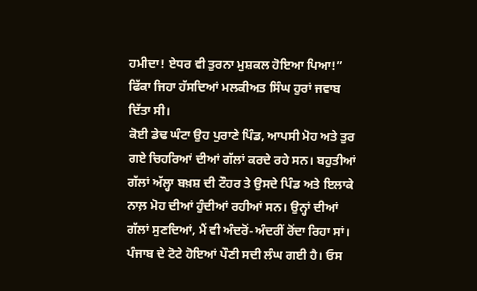ਹਮੀਦਾ! ਏਧਰ ਵੀ ਤੁਰਨਾ ਮੁਸ਼ਕਲ ਹੋਇਆ ਪਿਆ!” ਫਿੱਕਾ ਜਿਹਾ ਹੱਸਦਿਆਂ ਮਲਕੀਅਤ ਸਿੰਘ ਹੁਰਾਂ ਜਵਾਬ ਦਿੱਤਾ ਸੀ।
ਕੋਈ ਡੇਢ ਘੰਟਾ ਉਹ ਪੁਰਾਣੇ ਪਿੰਡ, ਆਪਸੀ ਮੋਹ ਅਤੇ ਤੁਰ ਗਏ ਚਿਹਰਿਆਂ ਦੀਆਂ ਗੱਲਾਂ ਕਰਦੇ ਰਹੇ ਸਨ। ਬਹੁਤੀਆਂ ਗੱਲਾਂ ਅੱਲ੍ਹਾ ਬਖ਼ਸ਼ ਦੀ ਟੌਹਰ ਤੇ ਉਸਦੇ ਪਿੰਡ ਅਤੇ ਇਲਾਕੇ ਨਾਲ਼ ਮੋਹ ਦੀਆਂ ਹੁੰਦੀਆਂ ਰਹੀਆਂ ਸਨ। ਉਨ੍ਹਾਂ ਦੀਆਂ ਗੱਲਾਂ ਸੁਣਦਿਆਂ, ਮੈਂ ਵੀ ਅੰਦਰੋਂ-ਅੰਦਰੀਂ ਰੋਂਦਾ ਰਿਹਾ ਸਾਂ।
ਪੰਜਾਬ ਦੇ ਟੋਟੇ ਹੋਇਆਂ ਪੌਣੀ ਸਦੀ ਲੰਘ ਗਈ ਹੈ। ਓਸ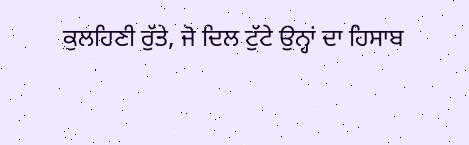ਕੁਲਹਿਣੀ ਰੁੱਤੇ, ਜੋ ਦਿਲ ਟੁੱਟੇ ਉਨ੍ਹਾਂ ਦਾ ਹਿਸਾਬ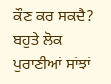ਕੌਣ ਕਰ ਸਕਦੈ? ਬਹੁਤੇ ਲੋਕ ਪੁਰਾਣੀਆਂ ਸਾਂਝਾਂ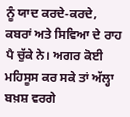ਨੂੰ ਯਾਦ ਕਰਦੇ-ਕਰਦੇ, ਕਬਰਾਂ ਅਤੇ ਸਿਵਿਆ ਦੇ ਰਾਹ ਪੈ ਚੁੱਕੇ ਨੇ। ਅਗਰ ਕੋਈ ਮਹਿਸੂਸ ਕਰ ਸਕੇ ਤਾਂ ਅੱਲ੍ਹਾ ਬਖ਼ਸ਼ ਵਰਗੇ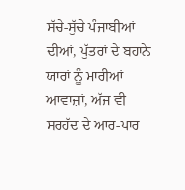ਸੱਚੇ-ਸੁੱਚੇ ਪੰਜਾਬੀਆਂ ਦੀਆਂ, ਪੁੱਤਰਾਂ ਦੇ ਬਹਾਨੇ ਯਾਰਾਂ ਨੂੰ ਮਾਰੀਆਂ ਆਵਾਜ਼ਾਂ, ਅੱਜ ਵੀ ਸਰਹੱਦ ਦੇ ਆਰ-ਪਾਰ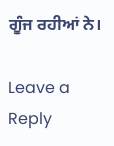ਗੂੰਜ ਰਹੀਆਂ ਨੇ।

Leave a Reply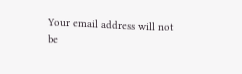Your email address will not be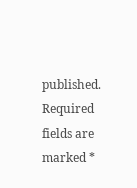published. Required fields are marked *